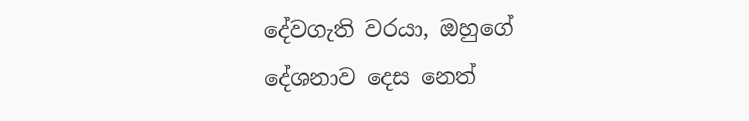දේවගැති වරයා, ඔහුගේ දේශනාව දෙස නෙත්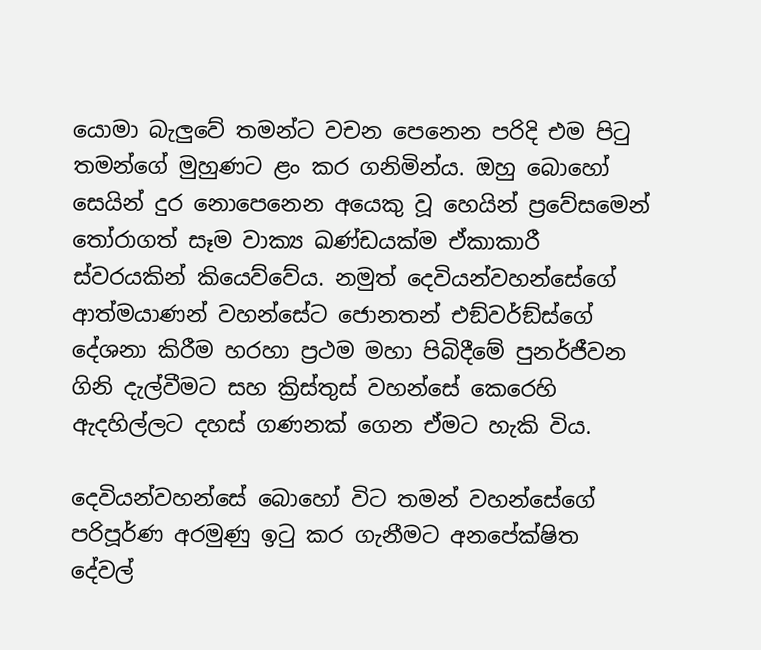යොමා බැලුවේ තමන්ට වචන පෙනෙන පරිදි එම පිටු තමන්ගේ මුහුණට ළං කර ගනිමින්ය. ඔහු බොහෝ සෙයින් දුර නොපෙනෙන අයෙකු වූ හෙයින් ප්‍රවේසමෙන් තෝරාගත් සෑම වාක්‍ය ඛණ්ඩයක්ම ඒකාකාරී ස්වරයකින් කියෙව්වේය. නමුත් දෙවියන්වහන්සේගේ ආත්මයාණන් වහන්සේට ජොනතන් එඞ්වර්ඞ්ස්ගේ දේශනා කිරීම හරහා ප්‍රථම මහා පිබිදීමේ පුනර්ජීවන ගිනි දැල්වීමට සහ ක්‍රිස්තුස් වහන්සේ කෙරෙහි ඇදහිල්ලට දහස් ගණනක් ගෙන ඒමට හැකි විය.

දෙවියන්වහන්සේ බොහෝ විට තමන් වහන්සේගේ පරිපූර්ණ අරමුණු ඉටු කර ගැනීමට අනපේක්ෂිත දේවල්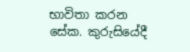භාවිතා කරන සේක. කුරුසියේදී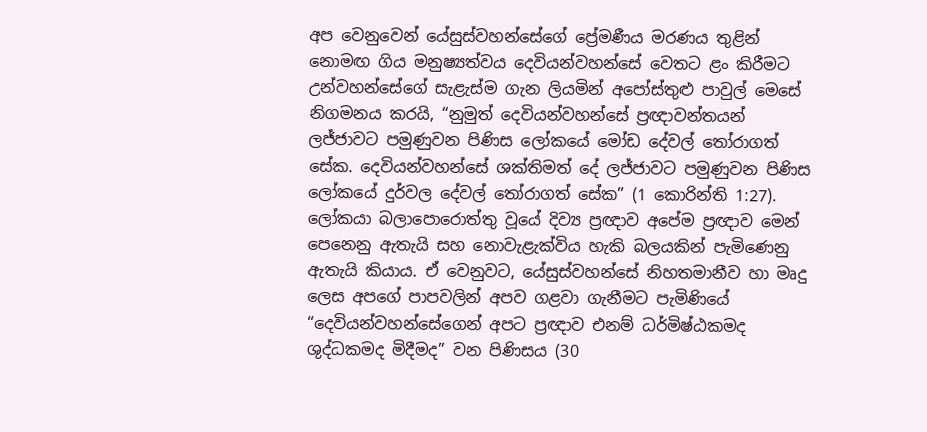අප වෙනුවෙන් යේසුස්වහන්සේගේ ප්‍රේමණීය මරණය තුළින් නොමඟ ගිය මනුෂ්‍යත්වය දෙවියන්වහන්සේ වෙතට ළං කිරීමට උන්වහන්සේගේ සැළැස්ම ගැන ලියමින් අපෝස්තුළු පාවුල් මෙසේ නිගමනය කරයි, “නුමුත් දෙවියන්වහන්සේ ප්‍රඥාවන්තයන් ලජ්ජාවට පමුණුවන පිණිස ලෝකයේ මෝඩ දේවල් තෝරාගත් සේක. දෙවියන්වහන්සේ ශක්තිමත් දේ ලජ්ජාවට පමුණුවන පිණිස ලෝකයේ දුර්වල දේවල් තෝරාගත් සේක” (1 කොරින්ති 1:27). ලෝකයා බලාපොරොත්තු වූයේ දිව්‍ය ප්‍රඥාව අපේම ප්‍රඥාව මෙන් පෙනෙනු ඇතැයි සහ නොවැළැක්විය හැකි බලයකින් පැමිණෙනු ඇතැයි කියාය. ඒ වෙනුවට, යේසුස්වහන්සේ නිහතමානීව හා මෘදු ලෙස අපගේ පාපවලින් අපව ගළවා ගැනීමට පැමිණියේ “දෙවියන්වහන්සේගෙන් අපට ප්‍රඥාව එනම් ධර්මිෂ්ඨකමද ශුද්ධකමද මිදීමද” වන පිණිසය (30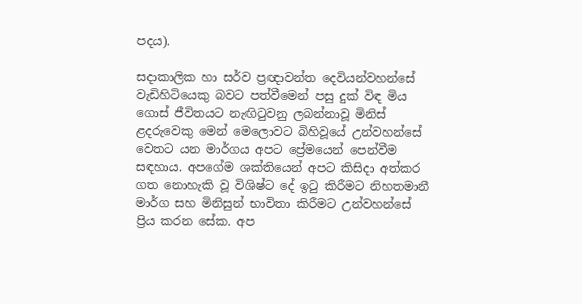පදය).

සදාකාලික හා සර්ව ප්‍රඥාවන්ත දෙවියන්වහන්සේ වැඩිහිටියෙකු බවට පත්වීමෙන් පසු දුක් විඳ මිය ගොස් ජීවිතයට නැඟිටුවනු ලබන්නාවූ මිනිස් ළදරුවෙකු මෙන් මෙලොවට බිහිවූයේ උන්වහන්සේ වෙතට යන මාර්ගය අපට ප්‍රේමයෙන් පෙන්වීම සඳහාය. අපගේම ශක්තියෙන් අපට කිසිදා අත්කර ගත නොහැකි වූ විශිෂ්ට දේ ඉටු කිරීමට නිහතමානී මාර්ග සහ මිනිසුන් භාවිතා කිරීමට උන්වහන්සේ ප්‍රිය කරන සේක. අප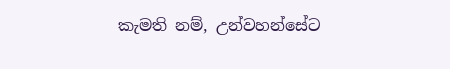කැමති නම්, උන්වහන්සේට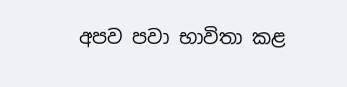අපව පවා භාවිතා කළ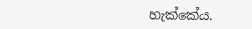හැක්කේය.